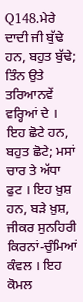Q148.ਮੇਰੇ ਦਾਦੀ ਜੀ ਬੁੱਢੇ ਹਨ, ਬਹੁਤ ਬੁੱਢੇ; ਤਿੰਨ ਉਤੇ ਤਰਿਆਨਵੇਂ ਵਰ੍ਹਿਆਂ ਦੇ । ਇਹ ਛੋਟੇ ਹਨ, ਬਹੁਤ ਛੋਟੇ; ਮਸਾਂ ਚਾਰ ਤੇ ਅੱਧਾ ਫੁਟ । ਇਹ ਖ਼ੁਸ਼ ਹਨ, ਬੜੇ ਖ਼ੁਸ਼, ਜੀਕਰ ਸੁਨਹਿਰੀ ਕਿਰਨਾਂ-ਚੁੰਮਿਆਂ ਕੰਵਲ । ਇਹ ਕੋਮਲ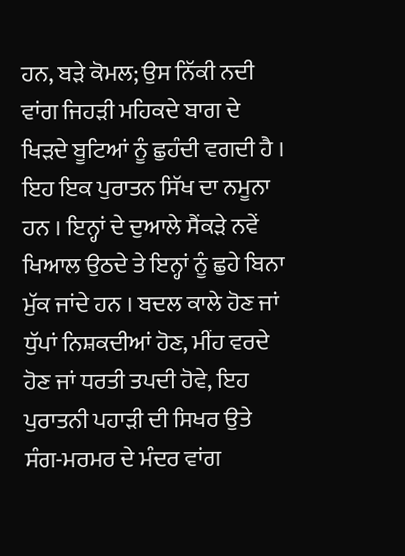ਹਨ, ਬੜੇ ਕੋਮਲ; ਉਸ ਨਿੱਕੀ ਨਦੀ ਵਾਂਗ ਜਿਹੜੀ ਮਹਿਕਦੇ ਬਾਗ ਦੇ ਖਿੜਦੇ ਬੂਟਿਆਂ ਨੂੰ ਛੁਹੰਦੀ ਵਗਦੀ ਹੈ । ਇਹ ਇਕ ਪੁਰਾਤਨ ਸਿੱਖ ਦਾ ਨਮੂਨਾ ਹਨ । ਇਨ੍ਹਾਂ ਦੇ ਦੁਆਲੇ ਸੈਂਕੜੇ ਨਵੇਂ ਖਿਆਲ ਉਠਦੇ ਤੇ ਇਨ੍ਹਾਂ ਨੂੰ ਛੁਹੇ ਬਿਨਾ ਮੁੱਕ ਜਾਂਦੇ ਹਨ । ਬਦਲ ਕਾਲੇ ਹੋਣ ਜਾਂ ਧੁੱਪਾਂ ਨਿਸ਼ਕਦੀਆਂ ਹੋਣ, ਮੀਂਹ ਵਰਦੇ ਹੋਣ ਜਾਂ ਧਰਤੀ ਤਪਦੀ ਹੋਵੇ, ਇਹ ਪੁਰਾਤਨੀ ਪਹਾੜੀ ਦੀ ਸਿਖਰ ਉਤੇ ਸੰਗ-ਮਰਮਰ ਦੇ ਮੰਦਰ ਵਾਂਗ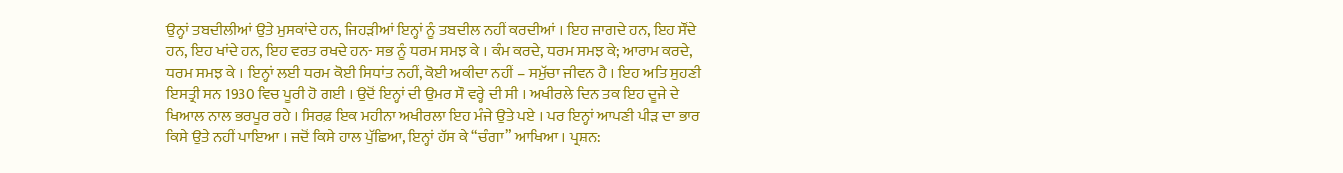ਉਨ੍ਹਾਂ ਤਬਦੀਲੀਆਂ ਉਤੇ ਮੁਸਕਾਂਦੇ ਹਨ, ਜਿਹੜੀਆਂ ਇਨ੍ਹਾਂ ਨੂੰ ਤਬਦੀਲ ਨਹੀਂ ਕਰਦੀਆਂ । ਇਹ ਜਾਗਦੇ ਹਨ, ਇਹ ਸੌਂਦੇ ਹਨ, ਇਹ ਖਾਂਦੇ ਹਨ, ਇਹ ਵਰਤ ਰਖਦੇ ਹਨ- ਸਭ ਨੂੰ ਧਰਮ ਸਮਝ ਕੇ । ਕੰਮ ਕਰਦੇ, ਧਰਮ ਸਮਝ ਕੇ; ਆਰਾਮ ਕਰਦੇ, ਧਰਮ ਸਮਝ ਕੇ । ਇਨ੍ਹਾਂ ਲਈ ਧਰਮ ਕੋਈ ਸਿਧਾਂਤ ਨਹੀਂ, ਕੋਈ ਅਕੀਦਾ ਨਹੀਂ – ਸਮੁੱਚਾ ਜੀਵਨ ਹੈ । ਇਹ ਅਤਿ ਸੁਹਣੀ ਇਸਤ੍ਰੀ ਸਨ 1930 ਵਿਚ ਪੂਰੀ ਹੋ ਗਈ । ਉਦੋਂ ਇਨ੍ਹਾਂ ਦੀ ਉਮਰ ਸੌ ਵਰ੍ਹੇ ਦੀ ਸੀ । ਅਖੀਰਲੇ ਦਿਨ ਤਕ ਇਹ ਦੂਜੇ ਦੇ ਖਿਆਲ ਨਾਲ ਭਰਪੂਰ ਰਹੇ । ਸਿਰਫ਼ ਇਕ ਮਹੀਨਾ ਅਖੀਰਲਾ ਇਹ ਮੰਜੇ ਉਤੇ ਪਏ । ਪਰ ਇਨ੍ਹਾਂ ਆਪਣੀ ਪੀੜ ਦਾ ਭਾਰ ਕਿਸੇ ਉਤੇ ਨਹੀਂ ਪਾਇਆ । ਜਦੋਂ ਕਿਸੇ ਹਾਲ ਪੁੱਛਿਆ, ਇਨ੍ਹਾਂ ਹੱਸ ਕੇ “ਚੰਗਾ” ਆਖਿਆ । ਪ੍ਰਸ਼ਨ: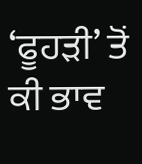‘ਫੂਹੜੀ’ ਤੋਂ ਕੀ ਭਾਵ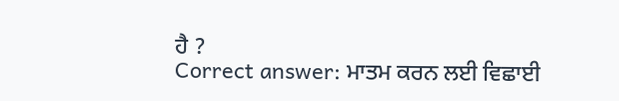ਹੈ ?
Correct answer: ਮਾਤਮ ਕਰਨ ਲਈ ਵਿਛਾਈ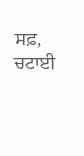ਸਫ਼, ਚਟਾਈ